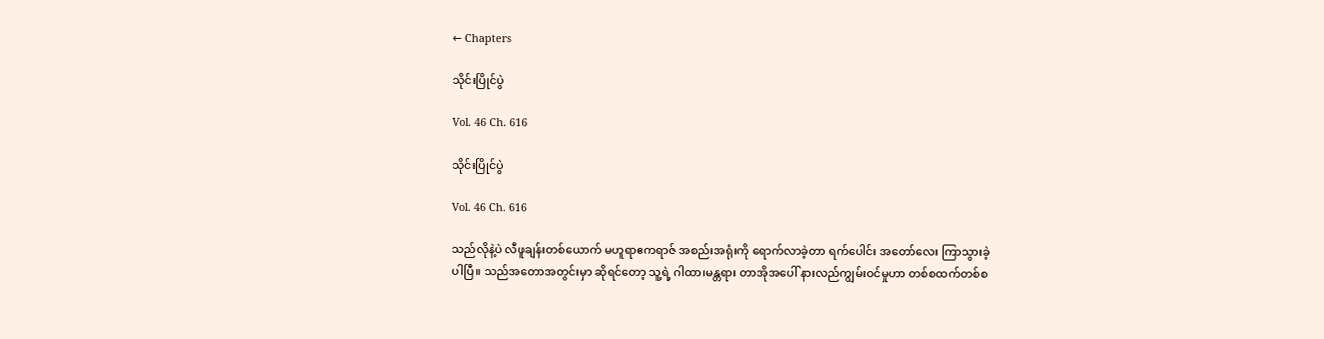← Chapters

သိုင်းပြိုင်ပွဲ

Vol. 46 Ch. 616

သိုင်းပြိုင်ပွဲ

Vol. 46 Ch. 616

သည်လိုနဲ့ပဲ လီဖူချန်းတစ်ယောက် မဟူရာဧကရာဇ် အစည်းအရုံးကို ရောက်လာခဲ့တာ ရက်ပေါင်း အတော်လေး ကြာသွားခဲ့ပါပြီ။ သည်အတောအတွင်းမှာ ဆိုရင်တော့ သူ့ရဲ့ ဂါထာ၊မန္တရား တာအိုအပေါ် နားလည်ကျွမ်းဝင်မှုဟာ တစ်စထက်တစ်စ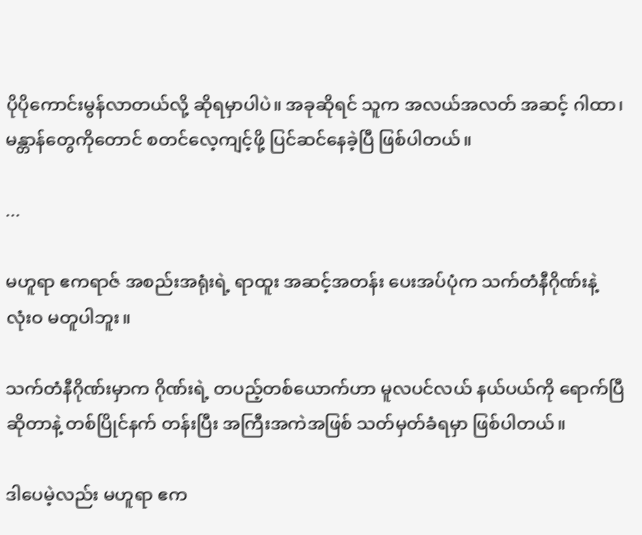ပိုပိုကောင်းမွန်လာတယ်လို့ ဆိုရမှာပါပဲ။ အခုဆိုရင် သူက အလယ်အလတ် အဆင့် ဂါထာ၊မန္တာန်တွေကိုတောင် စတင်လေ့ကျင့်ဖို့ ပြင်ဆင်နေခဲ့ပြီ ဖြစ်ပါတယ်။

...

မဟူရာ ဧကရာဇ် အစည်းအရုံးရဲ့ ရာထူး အဆင့်အတန်း ပေးအပ်ပုံက သက်တံနီဂိုဏ်းနဲ့ လုံးဝ မတူပါဘူး။

သက်တံနီဂိုဏ်းမှာက ဂိုဏ်းရဲ့ တပည့်တစ်ယောက်ဟာ မူလပင်လယ် နယ်ပယ်ကို ရောက်ပြီ ဆိုတာနဲ့ တစ်ပြိုင်နက် တန်းပြီး အကြီးအကဲအဖြစ် သတ်မှတ်ခံရမှာ ဖြစ်ပါတယ်။

ဒါပေမဲ့လည်း မဟူရာ ဧက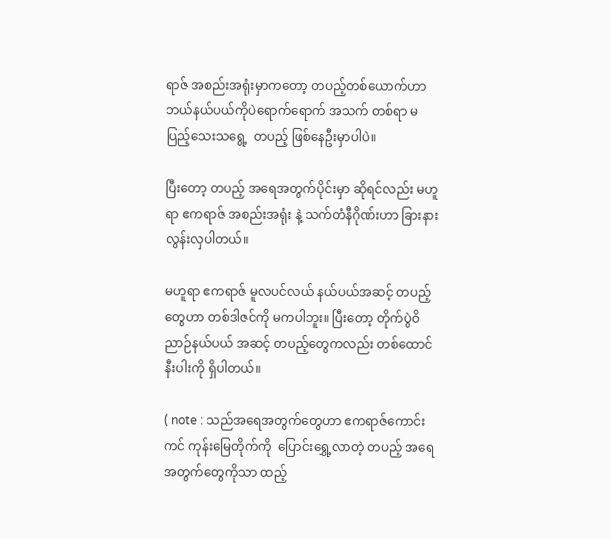ရာဇ် အစည်းအရုံးမှာကတော့ တပည့်တစ်ယောက်ဟာ ဘယ်နယ်ပယ်ကိုပဲရောက်ရောက် အသက် တစ်ရာ မပြည့်သေးသရွေ့  တပည့် ဖြစ်နေဦးမှာပါပဲ။

ပြီးတော့ တပည့် အရေအတွက်ပိုင်းမှာ ဆိုရင်လည်း မဟူရာ ဧကရာဇ် အစည်းအရုံး နဲ့ သက်တံနီဂိုဏ်းဟာ ခြားနားလွန်းလှပါတယ်။

မဟူရာ ဧကရာဇ် မူလပင်လယ် နယ်ပယ်အဆင့် တပည့်တွေဟာ တစ်ဒါဇင်ကို မကပါဘူး။ ပြီးတော့ တိုက်ပွဲဝိညာဉ်နယ်ပယ် အဆင့် တပည့်တွေကလည်း တစ်ထောင်နီးပါးကို ရှိပါတယ်။

( note : သည်အရေအတွက်တွေဟာ ဧကရာဇ်ကောင်းကင် ကုန်းမြေတိုက်ကို  ပြောင်းရွှေ့လာတဲ့ တပည့် အရေအတွက်တွေကိုသာ ထည့်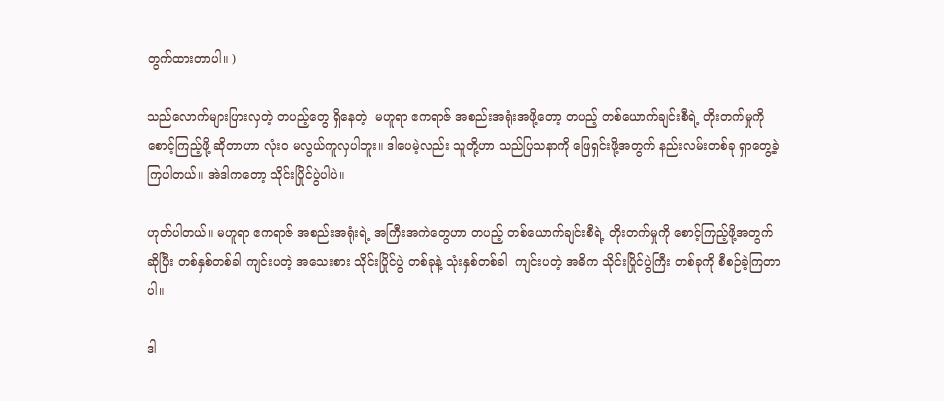တွက်ထားတာပါ။ )

သည်လောက်များပြားလှတဲ့ တပည့်တွေ ရှိနေတဲ့  မဟူရာ ဧကရာဇ် အစည်းအရုံးအဖို့တော့ တပည့် တစ်ယောက်ချင်းစီရဲ့ တိုးတက်မှုကို စောင့်ကြည့်ဖို့ ဆိုတာဟာ လုံးဝ မလွယ်ကူလှပါဘူး။ ဒါပေမဲ့လည်း သူတို့ဟာ သည်ပြသနာကို ဖြေရှင်းဖို့အတွက် နည်းလမ်းတစ်ခု ရှာတွေ့ခဲ့ကြပါတယ်။ အဲဒါကတော့ သိုင်းပြိုင်ပွဲပါပဲ။

ဟုတ်ပါတယ်။ မဟူရာ ဧကရာဇ် အစည်းအရုံးရဲ့ အကြီးအကဲတွေဟာ တပည့် တစ်ယောက်ချင်းစီရဲ့ တိုးတက်မှုကို စောင့်ကြည့်ဖို့အတွက် ဆိုပြီး တစ်နှစ်တစ်ခါ ကျင်းပတဲ့ အသေးစား သိုင်းပြိုင်ပွဲ တစ်ခုနဲ့ သုံးနှစ်တစ်ခါ  ကျင်းပတဲ့ အဓိက သိုင်းပြိုင်ပွဲကြီး တစ်ခုကို စီစဉ်ခဲ့ကြတာပါ။

ဒါ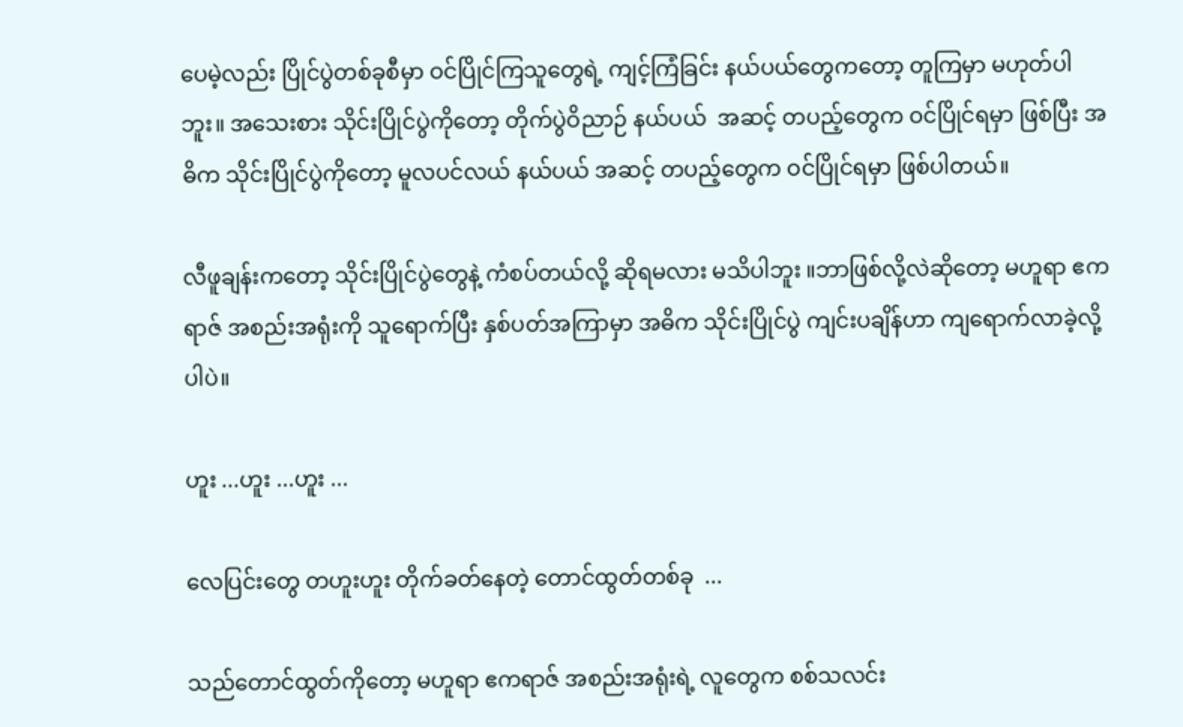ပေမဲ့လည်း ပြိုင်ပွဲတစ်ခုစီမှာ ဝင်ပြိုင်ကြသူတွေရဲ့ ကျင့်ကြံခြင်း နယ်ပယ်တွေကတော့ တူကြမှာ မဟုတ်ပါဘူး။ အသေးစား သိုင်းပြိုင်ပွဲကိုတော့ တိုက်ပွဲဝိညာဉ် နယ်ပယ်  အဆင့် တပည့်တွေက ဝင်ပြိုင်ရမှာ ဖြစ်ပြီး အဓိက သိုင်းပြိုင်ပွဲကိုတော့ မူလပင်လယ် နယ်ပယ် အဆင့် တပည့်တွေက ဝင်ပြိုင်ရမှာ ဖြစ်ပါတယ်။

လီဖူချန်းကတော့ သိုင်းပြိုင်ပွဲတွေနဲ့ ကံစပ်တယ်လို့ ဆိုရမလား မသိပါဘူး ။ဘာဖြစ်လို့လဲဆိုတော့ မဟူရာ ဧကရာဇ် အစည်းအရုံးကို သူရောက်ပြီး နှစ်ပတ်အကြာမှာ အဓိက သိုင်းပြိုင်ပွဲ ကျင်းပချိန်ဟာ ကျရောက်လာခဲ့လို့ပါပဲ။

ဟူး ...ဟူး ...ဟူး ...

လေပြင်းတွေ တဟူးဟူး တိုက်ခတ်နေတဲ့ တောင်ထွတ်တစ်ခု  ...

သည်တောင်ထွတ်ကိုတော့ မဟူရာ ဧကရာဇ် အစည်းအရုံးရဲ့ လူတွေက စစ်သလင်း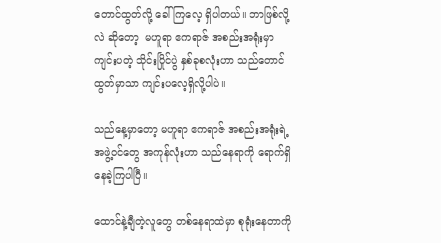တောင်ထွတ်လို့ ခေါ်ကြလေ့ ရှိပါတယ်။ ဘာဖြစ်လို့လဲ ဆိုတော့  မဟူရာ ဧကရာဇ် အစည်းအရုံးမှာ ကျင်းပတဲ့ သိုင်းပြိုင်ပွဲ နှစ်ခုစလုံးဟာ သည်တောင်ထွတ်မှာသာ ကျင်းပလေ့ရှိလို့ပါပဲ။

သည်နေ့မှာတော့ မဟူရာ ဧကရာဇ် အစည်းအရုံးရဲ့ အဖွဲ့ဝင်တွေ အကုန်လုံးဟာ သည်နေရာကို ရောက်ရှိနေခဲ့ကြပါပြီ။

ထောင်နဲ့ချီတဲ့လူတွေ တစ်နေရာထဲမှာ စုရုံးနေတာကို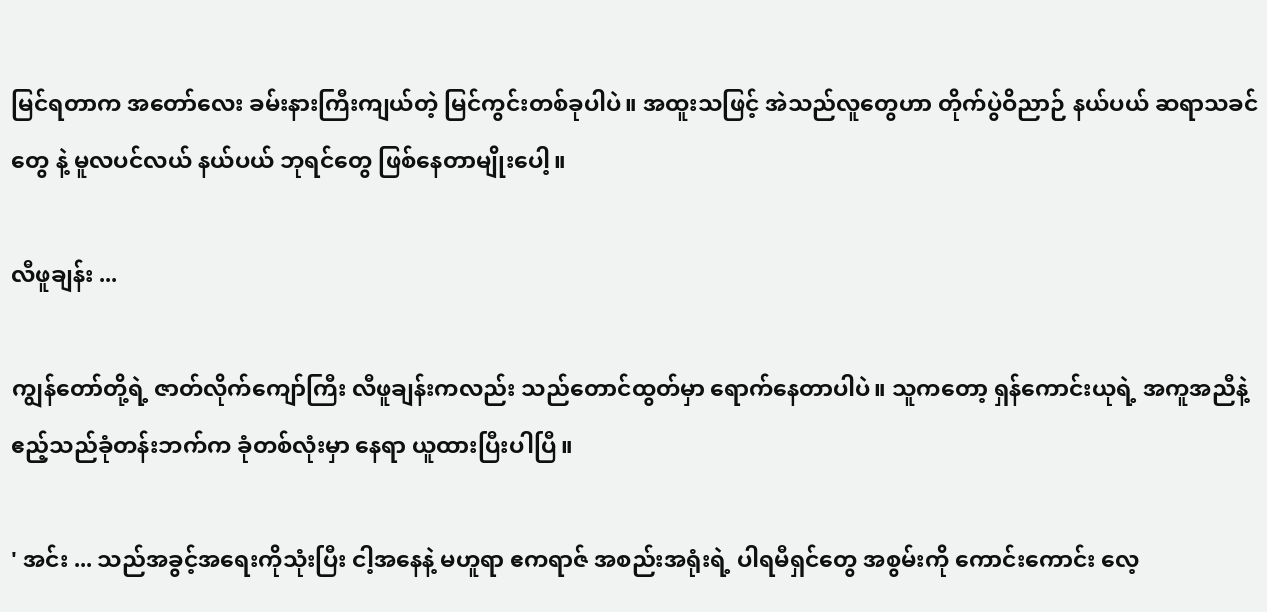မြင်ရတာက အတော်လေး ခမ်းနားကြီးကျယ်တဲ့ မြင်ကွင်းတစ်ခုပါပဲ။ အထူးသဖြင့် အဲသည်လူတွေဟာ တိုက်ပွဲဝိညာဉ် နယ်ပယ် ဆရာသခင်တွေ နဲ့ မူလပင်လယ် နယ်ပယ် ဘုရင်တွေ ဖြစ်နေတာမျိုးပေါ့။

လီဖူချန်း ...

ကျွန်တော်တို့ရဲ့ ဇာတ်လိုက်ကျော်ကြီး လီဖူချန်းကလည်း သည်တောင်ထွတ်မှာ ရောက်နေတာပါပဲ။ သူကတော့ ရှန်ကောင်းယုရဲ့ အကူအညီနဲ့ ဧည့်သည်ခုံတန်းဘက်က ခုံတစ်လုံးမှာ နေရာ ယူထားပြီးပါပြီ။

' အင်း ... သည်အခွင့်အရေးကိုသုံးပြီး ငါ့အနေနဲ့ မဟူရာ ဧကရာဇ် အစည်းအရုံးရဲ့ ပါရမီရှင်တွေ အစွမ်းကို ကောင်းကောင်း လေ့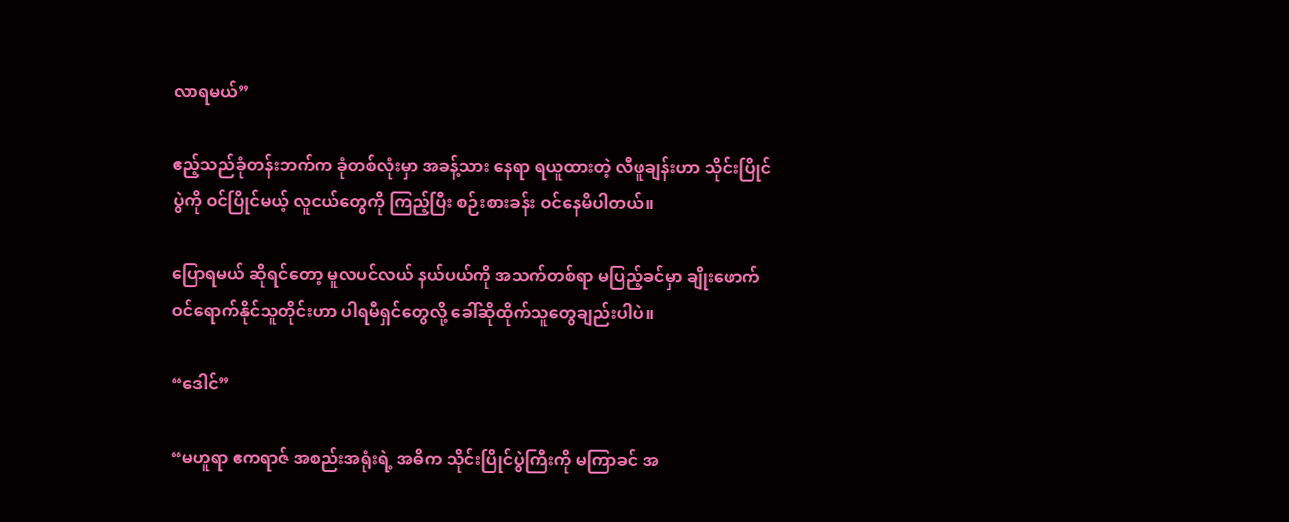လာရမယ်”

ဧည့်သည်ခုံတန်းဘက်က ခုံတစ်လုံးမှာ အခန့်သား နေရာ ရယူထားတဲ့ လီဖူချန်းဟာ သိုင်းပြိုင်ပွဲကို ဝင်ပြိုင်မယ့် လူငယ်တွေကို ကြည့်ပြီး စဉ်းစားခန်း ဝင်နေမိပါတယ်။

ပြောရမယ် ဆိုရင်တော့ မူလပင်လယ် နယ်ပယ်ကို အသက်တစ်ရာ မပြည့်ခင်မှာ ချိုးဖောက် ဝင်ရောက်နိုင်သူတိုင်းဟာ ပါရမီရှင်တွေလို့ ခေါ်ဆိုထိုက်သူတွေချည်းပါပဲ။

“ဒေါင်”

“မဟူရာ ဧကရာဇ် အစည်းအရုံးရဲ့ အဓိက သိုင်းပြိုင်ပွဲကြီးကို မကြာခင် အ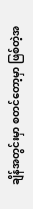ချိန်အတွင်းမှာ စတင်တော့မှာ ဖြစ်တဲ့အ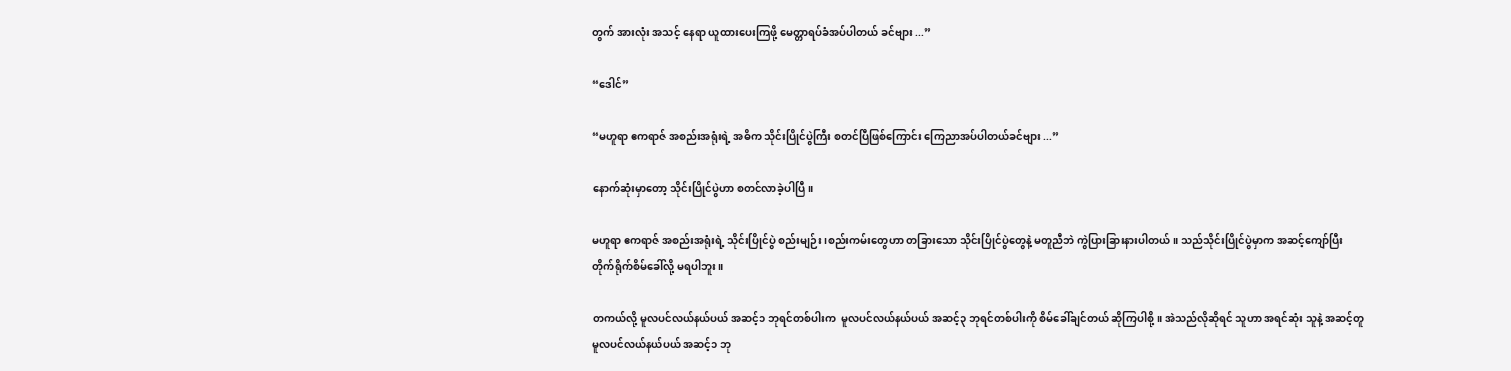တွက် အားလုံး အသင့် နေရာ ယူထားပေးကြဖို့ မေတ္တာရပ်ခံအပ်ပါတယ် ခင်ဗျား ...”

“ဒေါင်”

“မဟူရာ ဧကရာဇ် အစည်းအရုံးရဲ့ အဓိက သိုင်းပြိုင်ပွဲကြီး စတင်ပြီဖြစ်ကြောင်း ကြေညာအပ်ပါတယ်ခင်ဗျား ...”

နောက်ဆုံးမှာတော့ သိုင်းပြိုင်ပွဲဟာ စတင်လာခဲ့ပါပြီ။

မဟူရာ ဧကရာဇ် အစည်းအရုံးရဲ့ သိုင်းပြိုင်ပွဲ စည်းမျဉ်း၊စည်းကမ်းတွေဟာ တခြားသော သိုင်းပြိုင်ပွဲတွေနဲ့ မတူညီဘဲ ကွဲပြားခြားနားပါတယ်။ သည်သိုင်းပြိုင်ပွဲမှာက အဆင့်ကျော်ပြီး  တိုက်ရိုက်စိမ်ခေါ်လို့ မရပါဘူး။

တကယ်လို့ မူလပင်လယ်နယ်ပယ် အဆင့်၁ ဘုရင်တစ်ပါးက  မူလပင်လယ်နယ်ပယ် အဆင့်၃ ဘုရင်တစ်ပါးကို စိမ်ခေါ်ချင်တယ် ဆိုကြပါစို့။ အဲသည်လိုဆိုရင် သူဟာ အရင်ဆုံး သူနဲ့ အဆင့်တူ  မူလပင်လယ်နယ်ပယ် အဆင့်၁ ဘု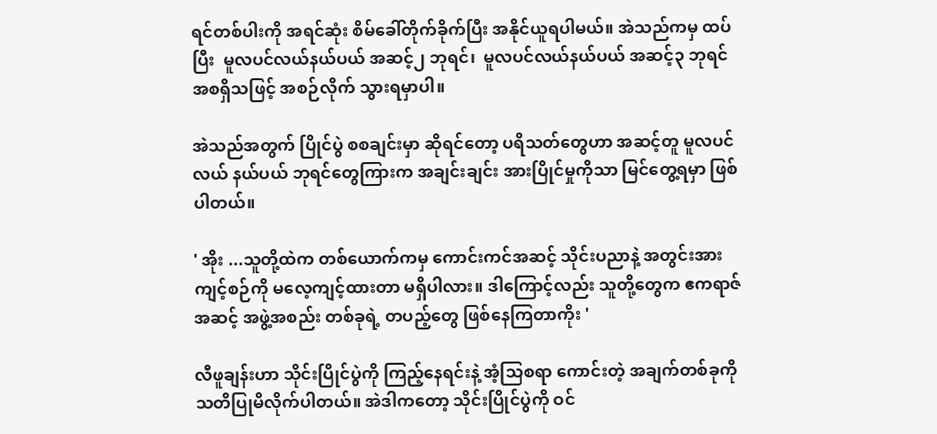ရင်တစ်ပါးကို အရင်ဆုံး စိမ်ခေါ်တိုက်ခိုက်ပြီး အနိုင်ယူရပါမယ်။ အဲသည်ကမှ ထပ်ပြီး  မူလပင်လယ်နယ်ပယ် အဆင့်၂ ဘုရင်၊  မူလပင်လယ်နယ်ပယ် အဆင့်၃ ဘုရင် အစရှိသဖြင့် အစဉ်လိုက် သွားရမှာပါ။

အဲသည်အတွက် ပြိုင်ပွဲ စစချင်းမှာ ဆိုရင်တော့ ပရိသတ်တွေဟာ အဆင့်တူ မူလပင်လယ် နယ်ပယ် ဘုရင်တွေကြားက အချင်းချင်း အားပြိုင်မှုကိုသာ မြင်တွေ့ရမှာ ဖြစ်ပါတယ်။

' အိုး ...သူတို့ထဲက တစ်ယောက်ကမှ ကောင်းကင်အဆင့် သိုင်းပညာနဲ့ အတွင်းအားကျင့်စဉ်ကို မလေ့ကျင့်ထားတာ မရှိပါလား။ ဒါကြောင့်လည်း သူတို့တွေက ဧကရာဇ်အဆင့် အဖွဲ့အစည်း တစ်ခုရဲ့ တပည့်တွေ ဖြစ်နေကြတာကိုး '

လီဖူချန်းဟာ သိုင်းပြိုင်ပွဲကို ကြည့်နေရင်းနဲ့ အံ့သြစရာ ကောင်းတဲ့ အချက်တစ်ခုကို သတိပြုမိလိုက်ပါတယ်။ အဲဒါကတော့ သိုင်းပြိုင်ပွဲကို ဝင်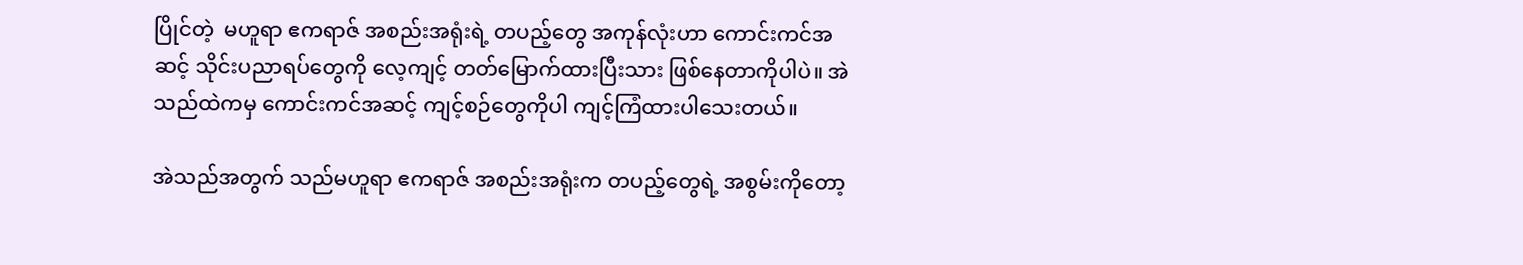ပြိုင်တဲ့  မဟူရာ ဧကရာဇ် အစည်းအရုံးရဲ့ တပည့်တွေ အကုန်လုံးဟာ ကောင်းကင်အဆင့် သိုင်းပညာရပ်တွေကို လေ့ကျင့် တတ်မြောက်ထားပြီးသား ဖြစ်နေတာကိုပါပဲ။ အဲသည်ထဲကမှ ကောင်းကင်အဆင့် ကျင့်စဉ်တွေကိုပါ ကျင့်ကြံထားပါသေးတယ်။

အဲသည်အတွက် သည်မဟူရာ ဧကရာဇ် အစည်းအရုံးက တပည့်တွေရဲ့ အစွမ်းကိုတော့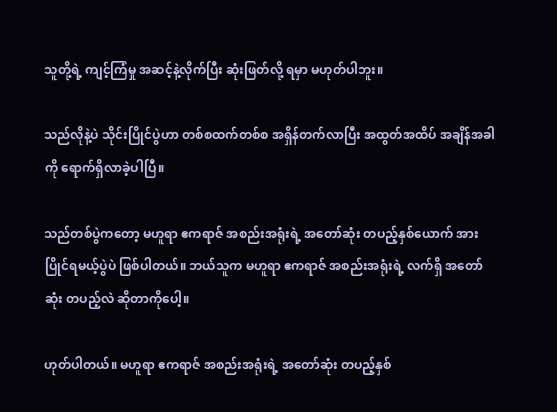သူတို့ရဲ့ ကျင့်ကြံမှု အဆင့်နဲ့လိုက်ပြီး ဆုံးဖြတ်လို့ ရမှာ မဟုတ်ပါဘူး။

သည်လိုနဲ့ပဲ သိုင်းပြိုင်ပွဲဟာ တစ်စထက်တစ်စ အရှိန်တက်လာပြီး အထွတ်အထိပ် အချိန်အခါကို ရောက်ရှိလာခဲ့ပါပြီ။

သည်တစ်ပွဲကတော့ မဟူရာ ဧကရာဇ် အစည်းအရုံးရဲ့ အတော်ဆုံး တပည့်နှစ်ယောက် အားပြိုင်ရမယ့်ပွဲပဲ ဖြစ်ပါတယ်။ ဘယ်သူက မဟူရာ ဧကရာဇ် အစည်းအရုံးရဲ့ လက်ရှိ အတော်ဆုံး တပည့်လဲ ဆိုတာကိုပေါ့။

ဟုတ်ပါတယ်။ မဟူရာ ဧကရာဇ် အစည်းအရုံးရဲ့ အတော်ဆုံး တပည့်နှစ်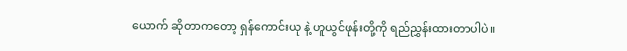ယောက် ဆိုတာကတော့ ရှန်ကောင်းယု နဲ့ ဟူယွင်ဖုန်းတို့ကို ရည်ညွှန်းထားတာပါပဲ။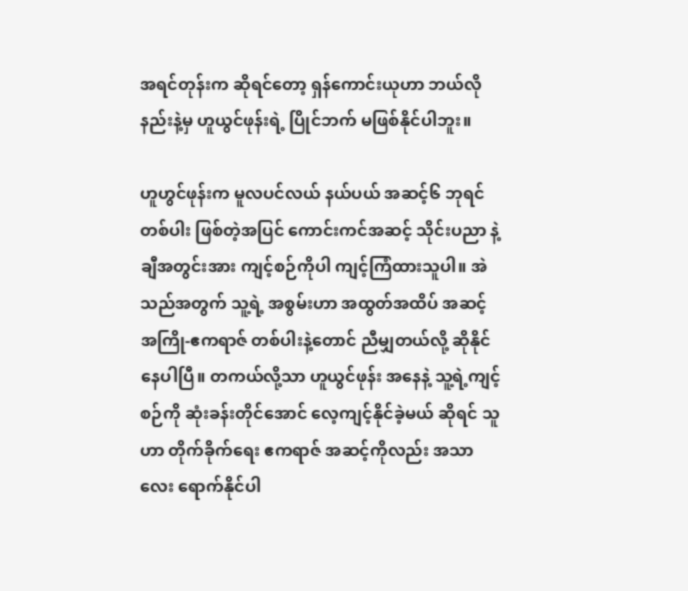အရင်တုန်းက ဆိုရင်တော့ ရှန်ကောင်းယုဟာ ဘယ်လိုနည်းနဲ့မှ ဟူယွင်ဖုန်းရဲ့ ပြိုင်ဘက် မဖြစ်နိုင်ပါဘူး။

ဟူဟွင်ဖုန်းက မူလပင်လယ် နယ်ပယ် အဆင့်၆ ဘုရင်တစ်ပါး ဖြစ်တဲ့အပြင် ကောင်းကင်အဆင့် သိုင်းပညာ နဲ့ ချီအတွင်းအား ကျင့်စဉ်ကိုပါ ကျင့်ကြံထားသူပါ။ အဲသည်အတွက် သူ့ရဲ့ အစွမ်းဟာ အထွတ်အထိပ် အဆင့် အကြို-ဧကရာဇ် တစ်ပါးနဲ့တောင် ညီမျှတယ်လို့ ဆိုနိုင်နေပါပြီ။ တကယ်လို့သာ ဟူယွင်ဖုန်း အနေနဲ့ သူ့ရဲ့ကျင့်စဉ်ကို ဆုံးခန်းတိုင်အောင် လေ့ကျင့်နိုင်ခဲ့မယ် ဆိုရင် သူဟာ တိုက်ခိုက်ရေး ဧကရာဇ် အဆင့်ကိုလည်း အသာလေး ရောက်နိုင်ပါ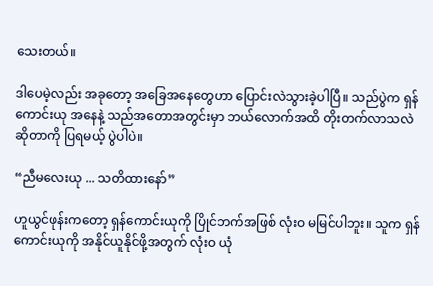သေးတယ်။

ဒါပေမဲ့လည်း အခုတော့ အခြေအနေတွေဟာ ပြောင်းလဲသွားခဲ့ပါပြီ။ သည်ပွဲက ရှန်ကောင်းယု အနေနဲ့ သည်အတောအတွင်းမှာ ဘယ်လောက်အထိ တိုးတက်လာသလဲ ဆိုတာကို ပြရမယ့် ပွဲပါပဲ။

“ညီမလေးယု ... သတိထားနော်”

ဟူယွင်ဖုန်းကတော့ ရှန်ကောင်းယုကို ပြိုင်ဘက်အဖြစ် လုံးဝ မမြင်ပါဘူး။ သူက ရှန်ကောင်းယုကို အနိုင်ယူနိုင်ဖို့အတွက် လုံးဝ ယုံ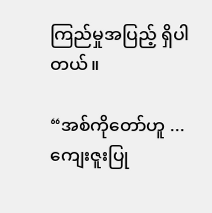ကြည်မှုအပြည့် ရှိပါတယ်။

“အစ်ကိုတော်ဟူ ... ကျေးဇူးပြု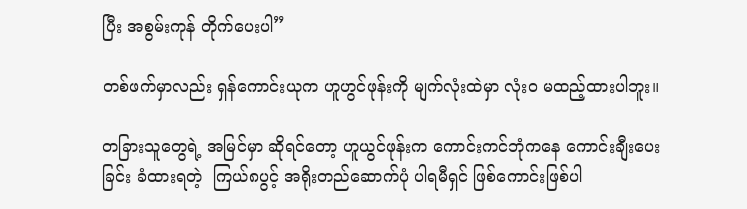ပြီး အစွမ်းကုန် တိုက်ပေးပါ”

တစ်ဖက်မှာလည်း ရှန်ကောင်းယုက ဟူဟွင်ဖုန်းကို မျက်လုံးထဲမှာ လုံးဝ မထည့်ထားပါဘူး။

တခြားသူတွေရဲ့ အမြင်မှာ ဆိုရင်တော့ ဟူယွင်ဖုန်းက ကောင်းကင်ဘုံကနေ ကောင်းချီးပေးခြင်း ခံထားရတဲ့  ကြယ်၈ပွင့် အရိုးတည်ဆောက်ပုံ ပါရမီရှင် ဖြစ်ကောင်းဖြစ်ပါ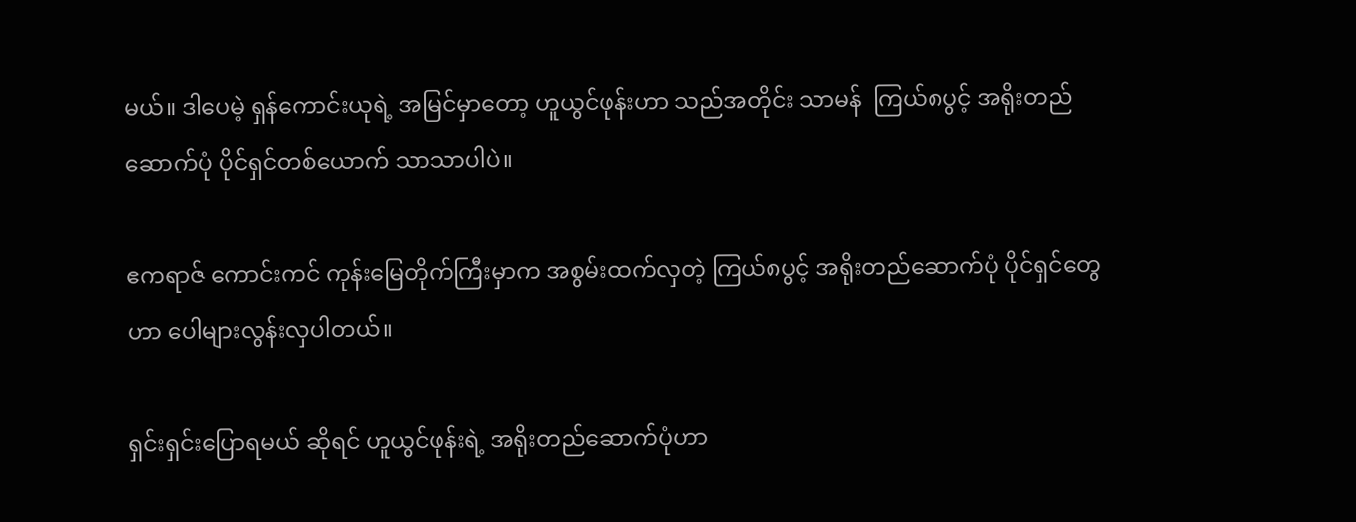မယ်။ ဒါပေမဲ့ ရှန်ကောင်းယုရဲ့ အမြင်မှာတော့ ဟူယွင်ဖုန်းဟာ သည်အတိုင်း သာမန်  ကြယ်၈ပွင့် အရိုးတည်ဆောက်ပုံ ပိုင်ရှင်တစ်ယောက် သာသာပါပဲ။

ဧကရာဇ် ကောင်းကင် ကုန်းမြေတိုက်ကြီးမှာက အစွမ်းထက်လှတဲ့ ကြယ်၈ပွင့် အရိုးတည်ဆောက်ပုံ ပိုင်ရှင်တွေဟာ ပေါများလွန်းလှပါတယ်။

ရှင်းရှင်းပြောရမယ် ဆိုရင် ဟူယွင်ဖုန်းရဲ့ အရိုးတည်ဆောက်ပုံဟာ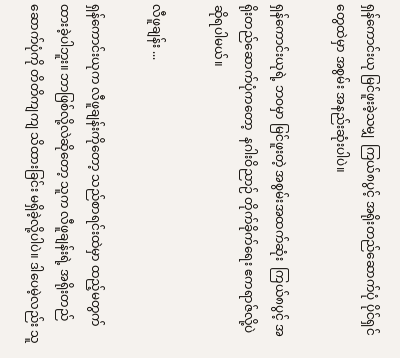ရှန်ကောင်းယု မြင်ဖူးခဲ့သမျှ  ကြယ်၈ပွင့် အရိုးတည်ဆောက်ပုံ ပိုင်ရှင်တွေထဲမှာ အစွမ်း အနည်းဆုံးပါပဲ။

ရှန်ကောင်းယုရဲ့ ဘဝမှာ မြင်ဖူးတဲ့ အစွမ်းအထက်ဆုံး  ကြယ်၈ပွင့် အရိုးတည်ဆောက်ပုံကတော့  နဂါးဝိညာဉ် တိုက်ခိုက်ရေး ဧကရာဇ်လို့ပဲ ဆိုရပါမယ်။

လီဖူချန်း ...

ရှန်ကောင်းယုက လီဖူချန်းကိုတော့ သည်စာရင်းထဲမှာ ထည့်မတွက်ထားခဲ့ပါဘူး။ ဘာဖြစ်လို့လဲဆိုတော့ သူက လီဖူချန်းရဲ့ အရိုးတည်ဆောက်ပုံကို တိတိကျကျ သိထားခြင်း မရှိခဲ့လို့ပါပဲ။ ဒါပေမဲ့လည်း သူ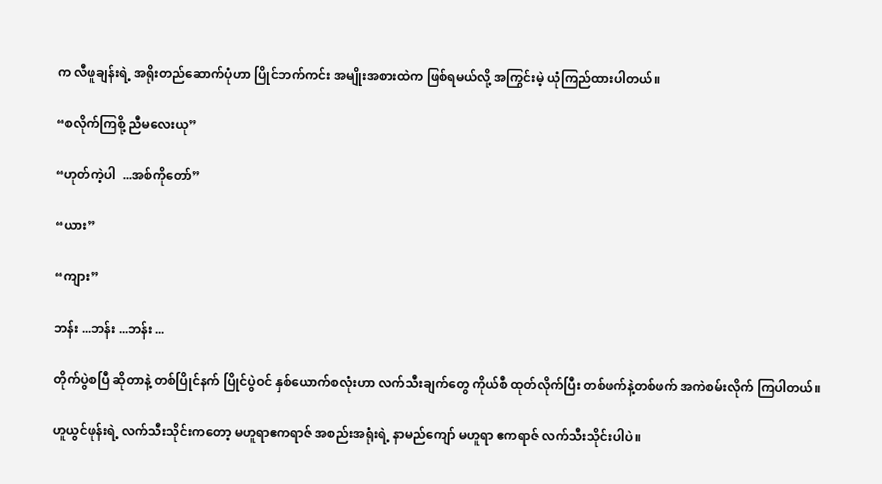က လီဖူချန်းရဲ့ အရိုးတည်ဆောက်ပုံဟာ ပြိုင်ဘက်ကင်း အမျိုးအစားထဲက ဖြစ်ရမယ်လို့ အကြွင်းမဲ့ ယုံကြည်ထားပါတယ်။

“စလိုက်ကြစို့ ညီမလေးယု”

“ဟုတ်ကဲ့ပါ  ...အစ်ကိုတော်”

“ယား”

“ကျား”

ဘန်း ...ဘန်း ...ဘန်း ...

တိုက်ပွဲစပြီ ဆိုတာနဲ့ တစ်ပြိုင်နက် ပြိုင်ပွဲဝင် နှစ်ယောက်စလုံးဟာ လက်သီးချက်တွေ ကိုယ်စီ ထုတ်လိုက်ပြီး တစ်ဖက်နဲ့တစ်ဖက် အကဲစမ်းလိုက် ကြပါတယ်။

ဟူယွင်ဖုန်းရဲ့ လက်သီးသိုင်းကတော့ မဟူရာဧကရာဇ် အစည်းအရုံးရဲ့ နာမည်ကျော် မဟူရာ ဧကရာဇ် လက်သီးသိုင်းပါပဲ။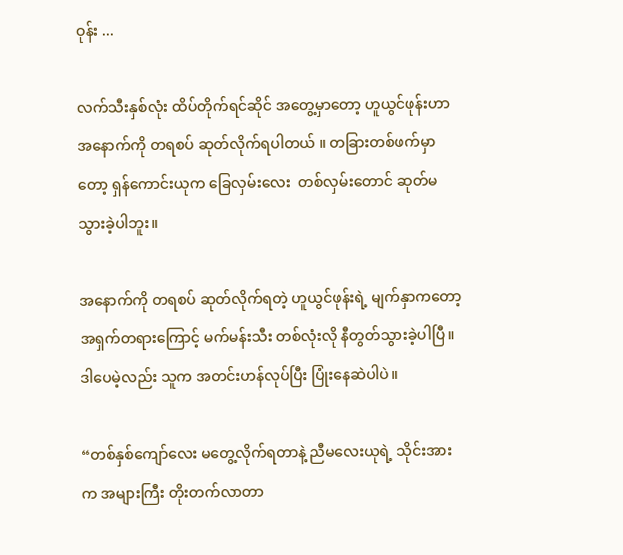ဝုန်း ...

လက်သီးနှစ်လုံး ထိပ်တိုက်ရင်ဆိုင် အတွေ့မှာတော့ ဟူယွင်ဖုန်းဟာ အနောက်ကို တရစပ် ဆုတ်လိုက်ရပါတယ် ။ တခြားတစ်ဖက်မှာတော့ ရှန်ကောင်းယုက ခြေလှမ်းလေး  တစ်လှမ်းတောင် ဆုတ်မသွားခဲ့ပါဘူး။

အနောက်ကို တရစပ် ဆုတ်လိုက်ရတဲ့ ဟူယွင်ဖုန်းရဲ့ မျက်နှာကတော့ အရှက်တရားကြောင့် မက်မန်းသီး တစ်လုံးလို နီတွတ်သွားခဲ့ပါပြီ။ ဒါပေမဲ့လည်း သူက အတင်းဟန်လုပ်ပြီး ပြုံးနေဆဲပါပဲ။

“တစ်နှစ်ကျော်လေး မတွေ့လိုက်ရတာနဲ့ ညီမလေးယုရဲ့ သိုင်းအားက အများကြီး တိုးတက်လာတာ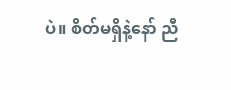ပဲ။ စိတ်မရှိနဲ့နော် ညီ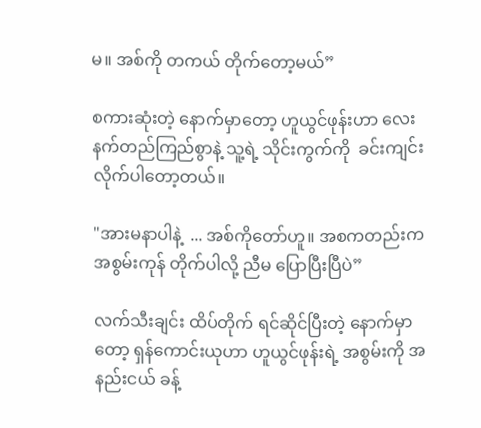မ။ အစ်ကို တကယ် တိုက်တော့မယ်”

စကားဆုံးတဲ့ နောက်မှာတော့ ဟူယွင်ဖုန်းဟာ လေးနက်တည်ကြည်စွာနဲ့ သူ့ရဲ့ သိုင်းကွက်ကို  ခင်းကျင်းလိုက်ပါတော့တယ်။

"အားမနာပါနဲ့  ... အစ်ကိုတော်ဟူ။ အစကတည်းက အစွမ်းကုန် တိုက်ပါလို့ ညီမ ပြောပြီးပြီပဲ”

လက်သီးချင်း ထိပ်တိုက် ရင်ဆိုင်ပြီးတဲ့ နောက်မှာတော့ ရှန်ကောင်းယုဟာ ဟူယွင်ဖုန်းရဲ့ အစွမ်းကို အနည်းငယ် ခန့်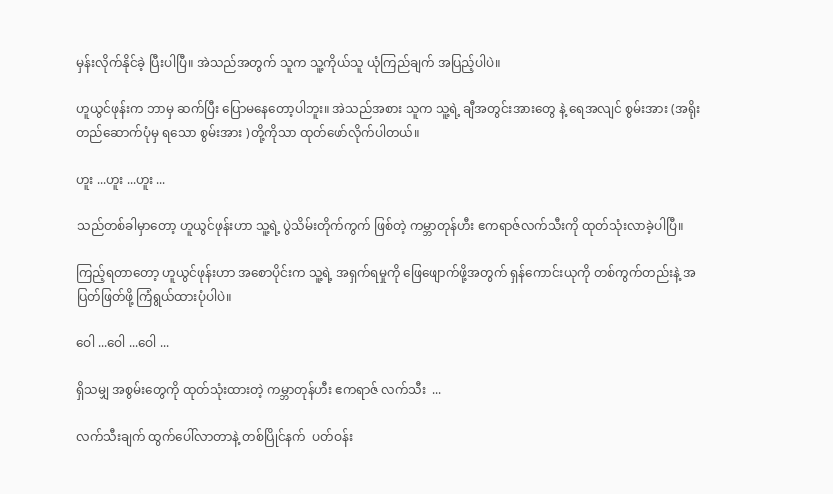မှန်းလိုက်နိုင်ခဲ့ ပြီးပါပြီ။ အဲသည်အတွက် သူက သူ့ကိုယ်သူ ယုံကြည်ချက် အပြည့်ပါပဲ။

ဟူယွင်ဖုန်းက ဘာမှ ဆက်ပြီး ပြောမနေတော့ပါဘူး။ အဲသည်အစား သူက သူ့ရဲ့ ချီအတွင်းအားတွေ နဲ့ ရေအလျင် စွမ်းအား (အရိုးတည်ဆောက်ပုံမှ ရသော စွမ်းအား )တို့ကိုသာ ထုတ်ဖော်လိုက်ပါတယ်။

ဟူး ...ဟူး ...ဟူး ...

သည်တစ်ခါမှာတော့ ဟူယွင်ဖုန်းဟာ သူ့ရဲ့ ပွဲသိမ်းတိုက်ကွက် ဖြစ်တဲ့ ကမ္ဘာတုန်ဟီး ဧကရာဇ်လက်သီးကို ထုတ်သုံးလာခဲ့ပါပြီ။

ကြည့်ရတာတော့ ဟူယွင်ဖုန်းဟာ အစောပိုင်းက သူ့ရဲ့ အရှက်ရမှုကို ဖြေဖျောက်ဖို့အတွက် ရှန်ကောင်းယုကို တစ်ကွက်တည်းနဲ့ အပြတ်ဖြတ်ဖို့ ကြံရွယ်ထားပုံပါပဲ။

ဝေါ ...ဝေါ ...ဝေါ ...

ရှိသမျှ အစွမ်းတွေကို ထုတ်သုံးထားတဲ့ ကမ္ဘာတုန်ဟီး ဧကရာဇ် လက်သီး  ...

လက်သီးချက် ထွက်ပေါ်လာတာနဲ့ တစ်ပြိုင်နက်  ပတ်ဝန်း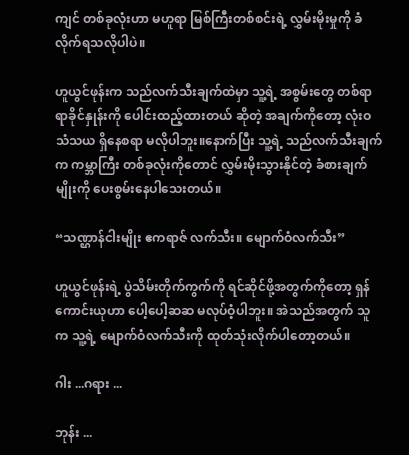ကျင် တစ်ခုလုံးဟာ မဟူရာ မြစ်ကြီးတစ်စင်းရဲ့ လွှမ်းမိုးမှုကို ခံလိုက်ရသလိုပါပဲ။

ဟူယွင်ဖုန်းက သည်လက်သီးချက်ထဲမှာ သူ့ရဲ့ အစွမ်းတွေ တစ်ရာ ရာခိုင်နှုန်းကို ပေါင်းထည့်ထားတယ် ဆိုတဲ့ အချက်ကိုတော့ လုံးဝ သံသယ ရှိနေစရာ မလိုပါဘူး။နောက်ပြီး သူ့ရဲ့ သည်လက်သီးချက်က ကမ္ဘာကြီး တစ်ခုလုံးကိုတောင် လွှမ်းမိုးသွားနိုင်တဲ့ ခံစားချက်မျိုးကို ပေးစွမ်းနေပါသေးတယ်။

“သဏ္ဌာန်ငါးမျိုး ဧကရာဇ် လက်သီး။ မျောက်ဝံလက်သီး”

ဟူယွင်ဖုန်းရဲ့ ပွဲသိမ်းတိုက်ကွက်ကို ရင်ဆိုင်ဖို့အတွက်ကိုတော့ ရှန်ကောင်းယုဟာ ပေါ့ပေါ့ဆဆ မလုပ်ဝံ့ပါဘူး။ အဲသည်အတွက် သူက သူ့ရဲ့ မျောက်ဝံလက်သီးကို ထုတ်သုံးလိုက်ပါတော့တယ်။

ဂါး ...ဂရား ...

ဘုန်း ...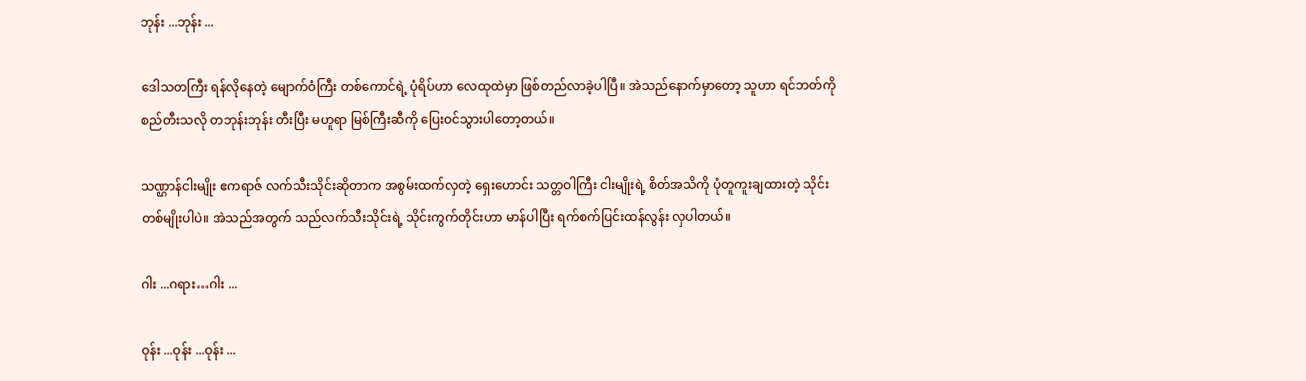ဘုန်း ...ဘုန်း ...

ဒေါသတကြီး ရန်လိုနေတဲ့ မျောက်ဝံကြီး တစ်ကောင်ရဲ့ ပုံရိပ်ဟာ လေထုထဲမှာ ဖြစ်တည်လာခဲ့ပါပြီ။ အဲသည်နောက်မှာတော့ သူဟာ ရင်ဘတ်ကို စည်တီးသလို တဘုန်းဘုန်း တီးပြီး မဟူရာ မြစ်ကြီးဆီကို ပြေးဝင်သွားပါတော့တယ်။

သဏ္ဌာန်ငါးမျိုး ဧကရာဇ် လက်သီးသိုင်းဆိုတာက အစွမ်းထက်လှတဲ့ ရှေးဟောင်း သတ္တဝါကြီး ငါးမျိုးရဲ့ စိတ်အသိကို ပုံတူကူးချထားတဲ့ သိုင်းတစ်မျိုးပါပဲ။ အဲသည်အတွက် သည်လက်သီးသိုင်းရဲ့ သိုင်းကွက်တိုင်းဟာ မာန်ပါပြီး ရက်စက်ပြင်းထန်လွန်း လှပါတယ်။

ဂါး ...ဂရား…ဂါး ...

ဝုန်း ...ဝုန်း ...ဝုန်း ...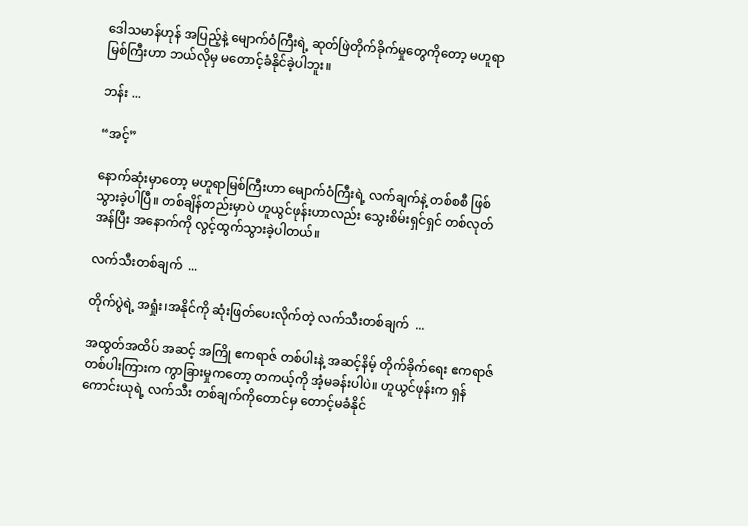ဒေါသမာန်ဟုန် အပြည့်နဲ့ မျောက်ဝံကြီးရဲ့ ဆုတ်ဖြဲတိုက်ခိုက်မှုတွေကိုတော့ မဟူရာမြစ်ကြီးဟာ ဘယ်လိုမှ မတောင့်ခံနိုင်ခဲ့ပါဘူး။

ဘန်း ...

“အင့်”

နောက်ဆုံးမှာတော့ မဟူရာမြစ်ကြီးဟာ မျောက်ဝံကြီးရဲ့ လက်ချက်နဲ့ တစ်စစီ ဖြစ်သွားခဲ့ပါပြီ။ တစ်ချိန်တည်းမှာပဲ ဟူယွင်ဖုန်းဟာလည်း သွေးစိမ်းရှင်ရှင် တစ်လုတ်အန်ပြီး အနောက်ကို လွင့်ထွက်သွားခဲ့ပါတယ်။

လက်သီးတစ်ချက်  ...

တိုက်ပွဲရဲ့ အရှုံး၊အနိုင်ကို ဆုံးဖြတ်ပေးလိုက်တဲ့ လက်သီးတစ်ချက်  ...

အထွတ်အထိပ် အဆင့် အကြို ဧကရာဇ် တစ်ပါးနဲ့ အဆင့်နိမ့် တိုက်ခိုက်ရေး ဧကရာဇ် တစ်ပါးကြားက ကွာခြားမှုကတော့ တကယ့်ကို အံ့မခန်းပါပဲ။ ဟူယွင်ဖုန်းက ရှန်ကောင်းယုရဲ့ လက်သီး တစ်ချက်ကိုတောင်မှ တောင့်မခံနိုင်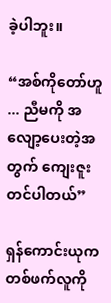ခဲ့ပါဘူး။

“အစ်ကိုတော်ဟူ ... ညီမကို အလျော့ပေးတဲ့အတွက် ကျေးဇူးတင်ပါတယ်”

ရှန်ကောင်းယုက တစ်ဖက်လူကို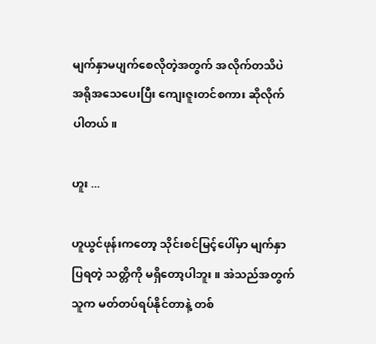မျက်နှာမပျက်စေလိုတဲ့အတွက် အလိုက်တသိပဲ အရိုအသေပေးပြီး ကျေးဇူးတင်စကား ဆိုလိုက်ပါတယ်။

ဟူး ...

ဟူယွင်ဖုန်းကတော့ သိုင်းစင်မြင့်ပေါ်မှာ မျက်နှာပြရတဲ့ သတ္တိကို မရှိတော့ပါဘူး။ အဲသည်အတွက် သူက မတ်တပ်ရပ်နိုင်တာနဲ့ တစ်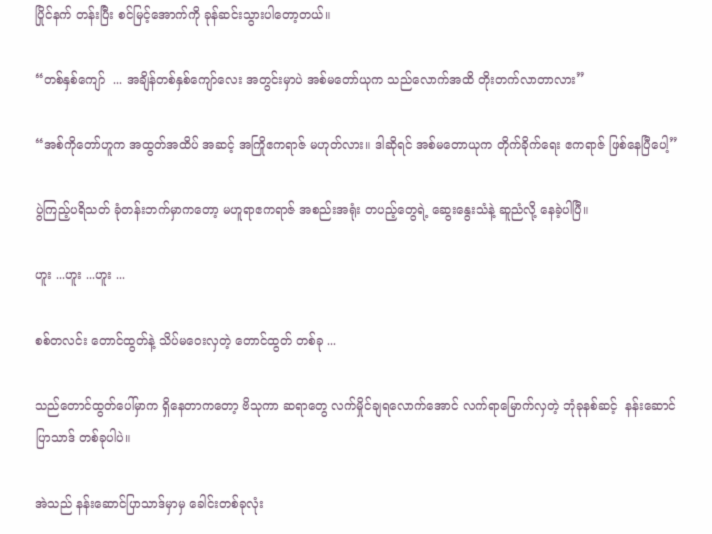ပြိုင်နက် တန်းပြီး စင်မြင့်အောက်ကို ခုန်ဆင်းသွားပါတော့တယ်။

“တစ်နှစ်ကျော်  ... အချိန်တစ်နှစ်ကျော်လေး အတွင်းမှာပဲ အစ်မတော်ယုက သည်လောက်အထိ တိုးတက်လာတာလား”

“အစ်ကိုတော်ဟူက အထွတ်အထိပ် အဆင့် အကြိုဧကရာဇ် မဟုတ်လား။ ဒါဆိုရင် အစ်မတောယုက တိုက်ခိုက်ရေး ဧကရာဇ် ဖြစ်နေပြီပေါ့”

ပွဲကြည့်ပရိသတ် ခုံတန်းဘက်မှာကတော့ မဟူရာဧကရာဇ် အစည်းအရုံး တပည့်တွေရဲ့ ဆွေးနွေးသံနဲ့ ဆူညံလို့ နေခဲ့ပါပြီ။

ဟူး ...ဟူး ...ဟူး ...

စစ်တလင်း တောင်ထွတ်နဲ့ သိပ်မဝေးလှတဲ့ တောင်ထွတ် တစ်ခု ...

သည်တောင်ထွတ်ပေါ်မှာက ရှိနေတာကတော့ ဗိသုကာ ဆရာတွေ လက်မှိုင်ချရလောက်အောင် လက်ရာမြောက်လှတဲ့ ဘုံခုနစ်ဆင့်  နန်းဆောင်ပြာသာဒ် တစ်ခုပါပဲ။

အဲသည် နန်းဆောင်ပြာသာဒ်မှာမှ ခေါင်းတစ်ခုလုံး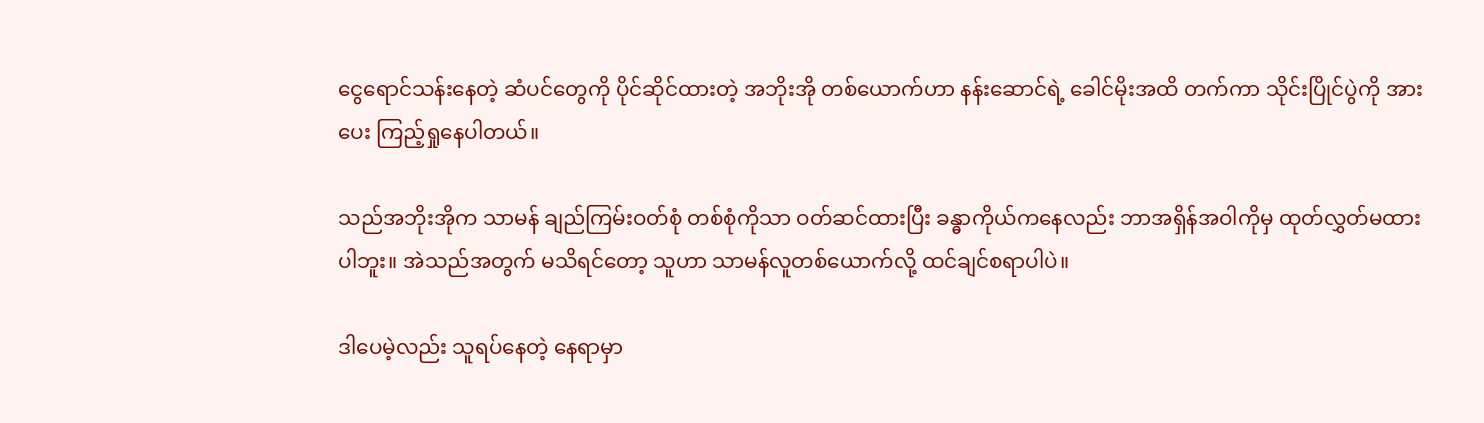ငွေရောင်သန်းနေတဲ့ ဆံပင်တွေကို ပိုင်ဆိုင်ထားတဲ့ အဘိုးအို တစ်ယောက်ဟာ နန်းဆောင်ရဲ့ ခေါင်မိုးအထိ တက်ကာ သိုင်းပြိုင်ပွဲကို အားပေး ကြည့်ရှုနေပါတယ်။

သည်အဘိုးအိုက သာမန် ချည်ကြမ်းဝတ်စုံ တစ်စုံကိုသာ ဝတ်ဆင်ထားပြီး ခန္ဓာကိုယ်ကနေလည်း ဘာအရှိန်အဝါကိုမှ ထုတ်လွှတ်မထားပါဘူး။ အဲသည်အတွက် မသိရင်တော့ သူဟာ သာမန်လူတစ်ယောက်လို့ ထင်ချင်စရာပါပဲ။

ဒါပေမဲ့လည်း သူရပ်နေတဲ့ နေရာမှာ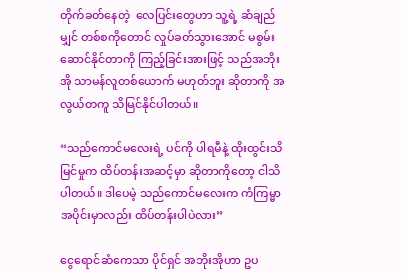တိုက်ခတ်နေတဲ့  လေပြင်းတွေဟာ သူ့ရဲ့ ဆံချည်မျှင် တစ်စကိုတောင် လှုပ်ခတ်သွားအောင် မစွမ်းဆောင်နိုင်တာကို ကြည့်ခြင်းအားဖြင့် သည်အဘိုးအို သာမန်လူတစ်ယောက် မဟုတ်ဘူး ဆိုတာကို အလွယ်တကူ သိမြင်နိုင်ပါတယ်။

“သည်ကောင်မလေးရဲ့ ပင်ကို ပါရမီနဲ့ ထိုးထွင်းသိမြင်မှုက ထိပ်တန်းအဆင့်မှာ ဆိုတာကိုတော့ ငါသိပါတယ်။ ဒါပေမဲ့ သည်ကောင်မလေးက ကံကြမ္မာ အပိုင်းမှာလည်း ထိပ်တန်းပါပဲလား”

ငွေရောင်ဆံကေသာ ပိုင်ရှင် အဘိုးအိုဟာ ဥပ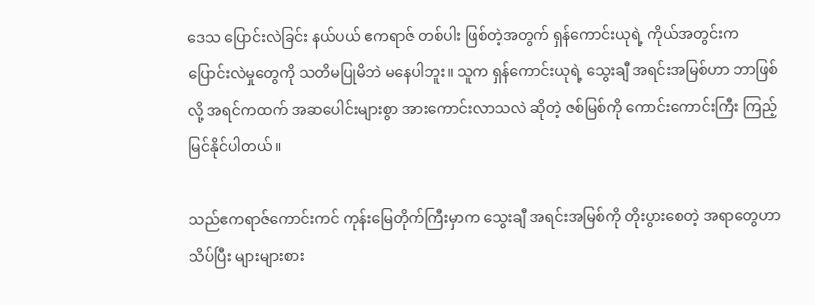ဒေသ ပြောင်းလဲခြင်း နယ်ပယ် ဧကရာဇ် တစ်ပါး ဖြစ်တဲ့အတွက် ရှန်ကောင်းယုရဲ့ ကိုယ်အတွင်းက ပြောင်းလဲမှုတွေကို သတိမပြုမိဘဲ မနေပါဘူး။ သူက ရှန်ကောင်းယုရဲ့ သွေးချီ အရင်းအမြစ်ဟာ ဘာဖြစ်လို့ အရင်ကထက် အဆပေါင်းများစွာ အားကောင်းလာသလဲ ဆိုတဲ့ ဇစ်မြစ်ကို ကောင်းကောင်းကြီး ကြည့်မြင်နိုင်ပါတယ်။

သည်ဧကရာဇ်ကောင်းကင် ကုန်းမြေတိုက်ကြီးမှာက သွေးချီ အရင်းအမြစ်ကို တိုးပွားစေတဲ့ အရာတွေဟာ သိပ်ပြီး များများစား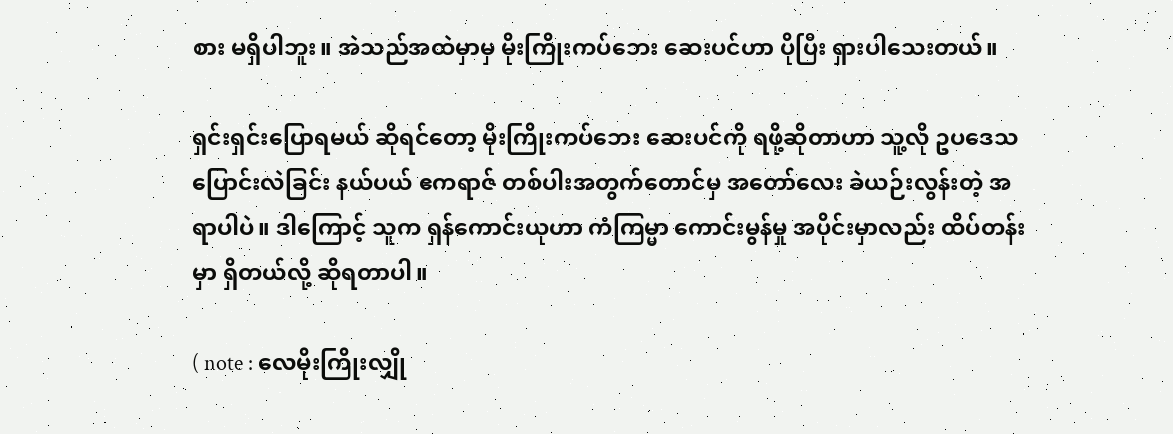စား မရှိပါဘူး။ အဲသည်အထဲမှာမှ မိုးကြိုးကပ်ဘေး ဆေးပင်ဟာ ပိုပြီး ရှားပါသေးတယ်။

ရှင်းရှင်းပြောရမယ် ဆိုရင်တော့ မိုးကြိုးကပ်ဘေး ဆေးပင်ကို ရဖို့ဆိုတာဟာ သူ့လို ဥပဒေသ ပြောင်းလဲခြင်း နယ်ပယ် ဧကရာဇ် တစ်ပါးအတွက်တောင်မှ အတော်လေး ခဲယဉ်းလွန်းတဲ့ အရာပါပဲ။ ဒါကြောင့် သူက ရှန်ကောင်းယုဟာ ကံကြမ္မာ ကောင်းမွန်မှု အပိုင်းမှာလည်း ထိပ်တန်းမှာ ရှိတယ်လို့ ဆိုရတာပါ။

( note : လေမိုးကြိုးလျှို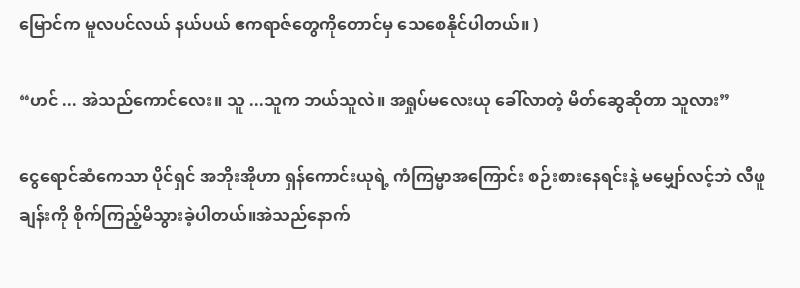မြောင်က မူလပင်လယ် နယ်ပယ် ဧကရာဇ်တွေကိုတောင်မှ သေစေနိုင်ပါတယ်။ )

“ဟင် ... အဲသည်ကောင်လေး။ သူ ...သူက ဘယ်သူလဲ။ အရှုပ်မလေးယု ခေါ်လာတဲ့ မိတ်ဆွေဆိုတာ သူလား”

ငွေရောင်ဆံကေသာ ပိုင်ရှင် အဘိုးအိုဟာ ရှန်ကောင်းယုရဲ့ ကံကြမ္မာအကြောင်း စဉ်းစားနေရင်းနဲ့ မမျှော်လင့်ဘဲ လီဖူချန်းကို စိုက်ကြည့်မိသွားခဲ့ပါတယ်။အဲသည်နောက်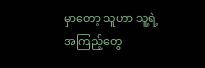မှာတော့ သူဟာ သူ့ရဲ့ အကြည့်တွေ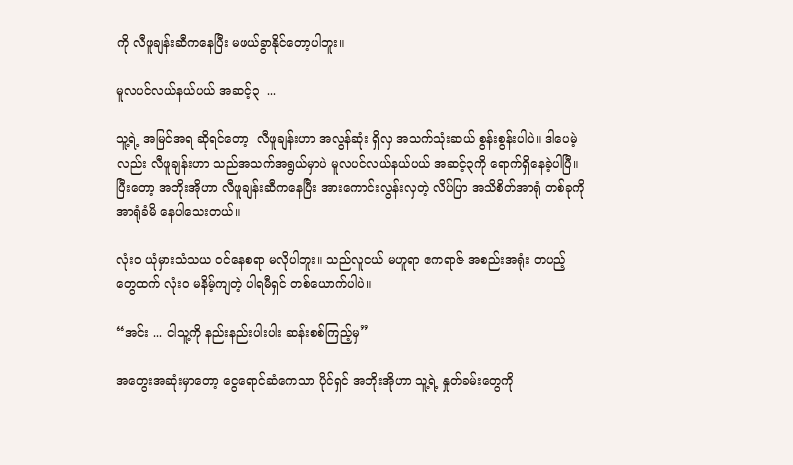ကို လီဖူချန်းဆီကနေပြီး မဖယ်ခွာနိုင်တော့ပါဘူး။

မူလပင်လယ်နယ်ပယ် အဆင့်၃  ...

သူ့ရဲ့ အမြင်အရ ဆိုရင်တော့  လီဖူချန်းဟာ အလွန်ဆုံး ရှိလှ အသက်သုံးဆယ် စွန်းစွန်းပါပဲ။ ဒါပေမဲ့လည်း လီဖူချန်းဟာ သည်အသက်အရွယ်မှာပဲ မူလပင်လယ်နယ်ပယ် အဆင့်၃ကို ရောက်ရှိနေခဲ့ပါပြီ။ ပြီးတော့ အဘိုးအိုဟာ လီဖူချန်းဆီကနေပြီး အားကောင်းလွန်းလှတဲ့ လိပ်ပြာ အသိစိတ်အာရုံ တစ်ခုကို အာရုံခံမိ နေပါသေးတယ်။

လုံးဝ ယုံမှားသံသယ ဝင်နေစရာ မလိုပါဘူး။ သည်လူငယ် မဟူရာ ဧကရာဇ် အစည်းအရုံး တပည့်တွေထက် လုံးဝ မနိမ့်ကျတဲ့ ပါရမီရှင် တစ်ယောက်ပါပဲ။

“အင်း ... ငါသူ့ကို နည်းနည်းပါးပါး ဆန်းစစ်ကြည့်မှ”

အတွေးအဆုံးမှာတော့ ငွေရောင်ဆံကေသာ ပိုင်ရှင် အဘိုးအိုဟာ သူ့ရဲ့ နှုတ်ခမ်းတွေကို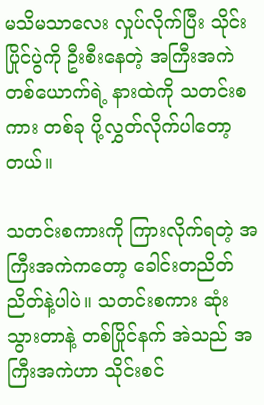မသိမသာလေး လှုပ်လိုက်ပြီး သိုင်းပြိုင်ပွဲကို ဦးစီးနေတဲ့ အကြီးအကဲတစ်ယောက်ရဲ့ နားထဲကို သတင်းစကား တစ်ခု ပို့လွှတ်လိုက်ပါတော့တယ်။

သတင်းစကားကို ကြားလိုက်ရတဲ့ အကြီးအကဲကတော့ ခေါင်းတညိတ်ညိတ်နဲ့ပါပဲ။ သတင်းစကား ဆုံးသွားတာနဲ့ တစ်ပြိုင်နက် အဲသည် အကြီးအကဲဟာ သိုင်းစင်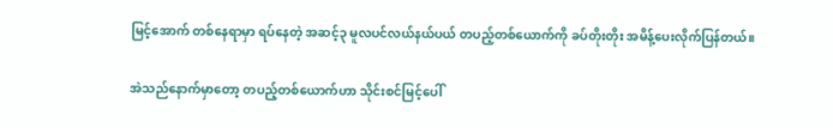မြင့်အောက် တစ်နေရာမှာ ရပ်နေတဲ့ အဆင့်၃ မူလပင်လယ်နယ်ပယ် တပည့်တစ်ယောက်ကို ခပ်တိုးတိုး အမိန့်ပေးလိုက်ပြန်တယ်။

အဲသည်နောက်မှာတော့ တပည့်တစ်ယောက်ဟာ သိုင်းစင်မြင့်ပေါ်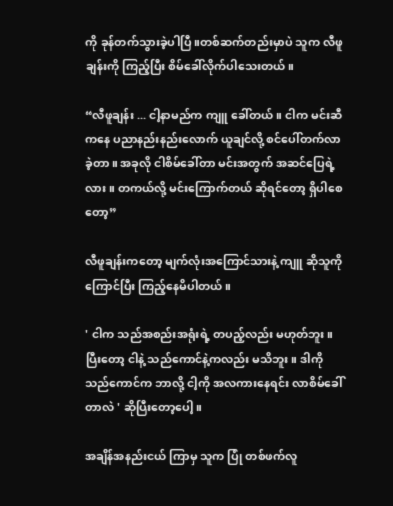ကို ခုန်တက်သွားခဲ့ပါပြီ။တစ်ဆက်တည်းမှာပဲ သူက လီဖူချန်းကို ကြည့်ပြီး စိမ်ခေါ်လိုက်ပါသေးတယ်။

“လီဖူချန်း ... ငါ့နာမည်က ကျူ ခေါ်တယ်။ ငါက မင်းဆီကနေ ပညာနည်းနည်းလောက် ယူချင်လို့ စင်ပေါ်တက်လာခဲ့တာ။ အခုလို ငါစိမ်ခေါ်တာ မင်းအတွက် အဆင်ပြေရဲ့လား။ တကယ်လို့ မင်းကြောက်တယ် ဆိုရင်တော့ ရှိပါစေတော့”

လီဖူချန်းကတော့ မျက်လုံးအကြောင်သားနဲ့ ကျူ ဆိုသူကို ကြောင်ပြီး ကြည့်နေမိပါတယ်။

' ငါက သည်အစည်းအရုံးရဲ့ တပည့်လည်း မဟုတ်ဘူး။ ပြီးတော့ ငါနဲ့ သည်ကောင်နဲ့ကလည်း မသိဘူး။ ဒါကို သည်ကောင်က ဘာလို့ ငါ့ကို အလကားနေရင်း လာစိမ်ခေါ်တာလဲ ' ဆိုပြီးတော့ပေါ့။

အချိန်အနည်းငယ် ကြာမှ သူက ပြုံ တစ်ဖက်လူ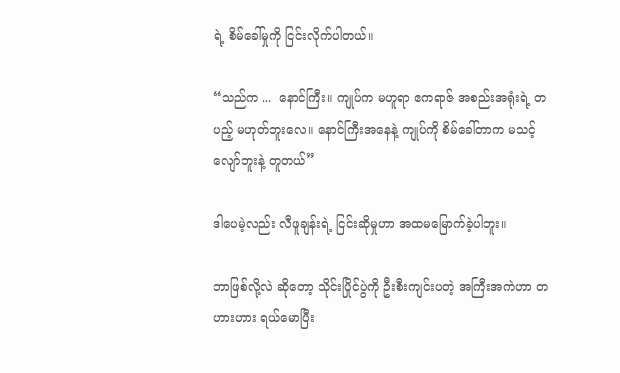ရဲ့ စိမ်ခေါ်မှုကို ငြင်းလိုက်ပါတယ်။

“သည်က ...  နောင်ကြီး။ ကျုပ်က မဟူရာ ဧကရာဇ် အစည်းအရုံးရဲ့ တပည့် မဟုတ်ဘူးလေ။ နောင်ကြီးအနေနဲ့ ကျုပ်ကို စိမ်ခေါ်တာက မသင့်လျော်ဘူးနဲ့ တူတယ်”

ဒါပေမဲ့လည်း လီဖူချန်းရဲ့ ငြင်းဆိုမှုဟာ အထမမြောက်ခဲ့ပါဘူး။

ဘာဖြစ်လို့လဲ ဆိုတော့ သိုင်းပြိုင်ပွဲကို ဦးစီးကျင်းပတဲ့ အကြီးအကဲဟာ တဟားဟား ရယ်မောပြီး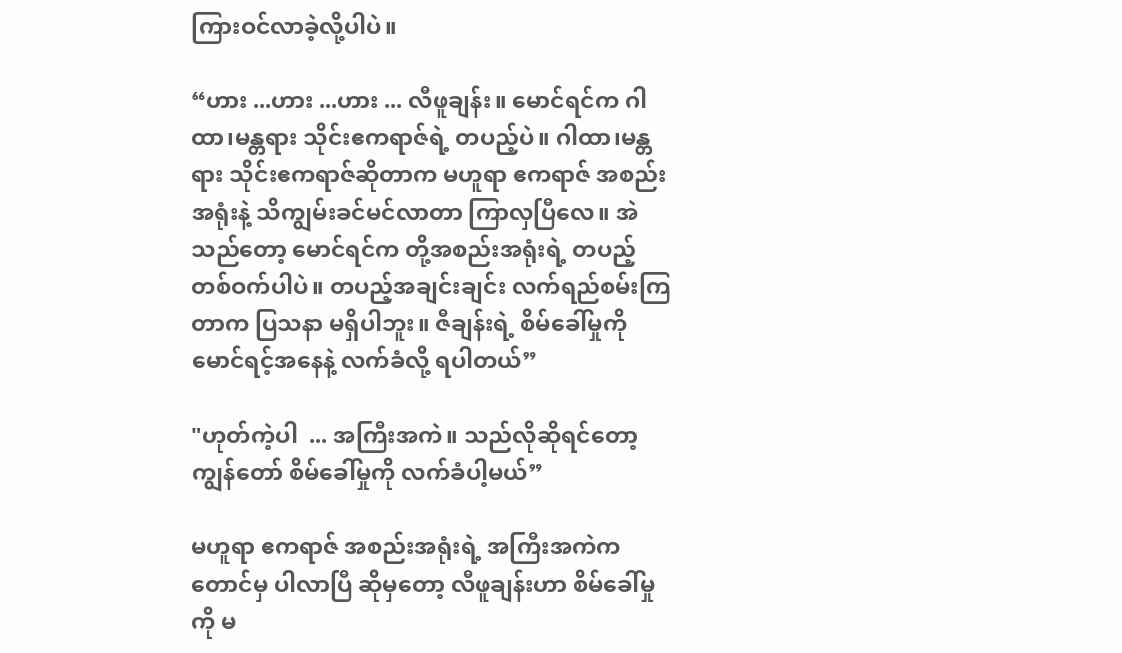ကြားဝင်လာခဲ့လို့ပါပဲ။

“ဟား ...ဟား ...ဟား ... လီဖူချန်း။ မောင်ရင်က ဂါထာ၊မန္တရား သိုင်းဧကရာဇ်ရဲ့ တပည့်ပဲ။ ဂါထာ၊မန္တရား သိုင်းဧကရာဇ်ဆိုတာက မဟူရာ ဧကရာဇ် အစည်းအရုံးနဲ့ သိကျွမ်းခင်မင်လာတာ ကြာလှပြီလေ။ အဲသည်တော့ မောင်ရင်က တို့အစည်းအရုံးရဲ့ တပည့်တစ်ဝက်ပါပဲ။ တပည့်အချင်းချင်း လက်ရည်စမ်းကြတာက ပြသနာ မရှိပါဘူး။ ဇီချန်းရဲ့ စိမ်ခေါ်မှုကို မောင်ရင့်အနေနဲ့ လက်ခံလို့ ရပါတယ်”

"ဟုတ်ကဲ့ပါ  ... အကြီးအကဲ။ သည်လိုဆိုရင်တော့ ကျွန်တော် စိမ်ခေါ်မှုကို လက်ခံပါ့မယ်”

မဟူရာ ဧကရာဇ် အစည်းအရုံးရဲ့ အကြီးအကဲကတောင်မှ ပါလာပြီ ဆိုမှတော့ လီဖူချန်းဟာ စိမ်ခေါ်မှုကို မ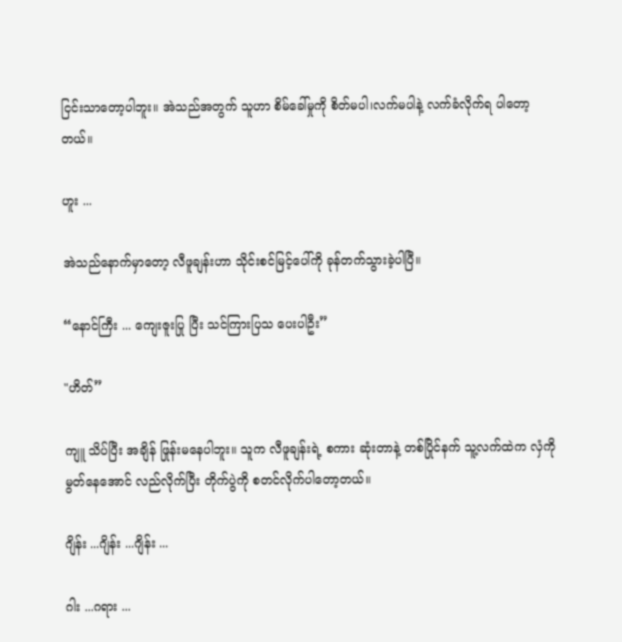ငြင်းသာတော့ပါဘူး။ အဲသည်အတွက် သူဟာ စိမ်ခေါ်မှုကို စိတ်မပါ၊လက်မပါနဲ့ လက်ခံလိုက်ရ ပါတော့တယ်။

ဟူး ...

အဲသည်နောက်မှာတော့ လီဖူချန်းဟာ သိုင်းစင်မြင့်ပေါ်ကို ခုန်တက်သွားခဲ့ပါပြီ။

“နောင်ကြီး ... ကျေးဇူးပြု ပြီး သင်ကြားပြသ ပေးပါဦး”

"ဟိတ်”

ကျူ သိပ်ပြီး အချိန် ဖြုန်းမနေပါဘူး။ သူက လီဖူချန်းရဲ့ စကား ဆုံးတာနဲ့ တစ်ပြိုင်နက် သူ့လက်ထဲက လှံကို မွတ်နေအောင် လည်လိုက်ပြီး တိုက်ပွဲကို စတင်လိုက်ပါတော့တယ်။

ဂျိန်း ...ဂျိန်း ...ဂျိန်း ...

ဂါး ...ဂရား ...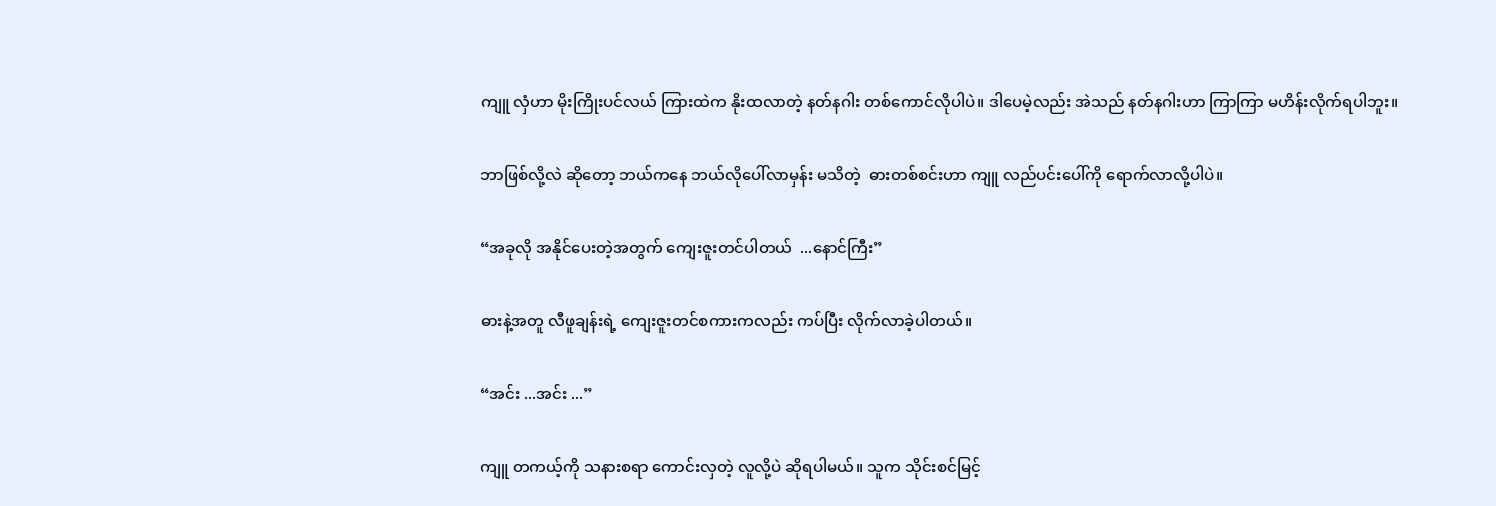ကျူ လှံဟာ မိုးကြိုးပင်လယ် ကြားထဲက နိုးထလာတဲ့ နတ်နဂါး တစ်ကောင်လိုပါပဲ။ ဒါပေမဲ့လည်း အဲသည် နတ်နဂါးဟာ ကြာကြာ မဟိန်းလိုက်ရပါဘူး။

ဘာဖြစ်လို့လဲ ဆိုတော့ ဘယ်ကနေ ဘယ်လိုပေါ်လာမှန်း မသိတဲ့  ဓားတစ်စင်းဟာ ကျူ လည်ပင်းပေါ်ကို ရောက်လာလို့ပါပဲ။

“အခုလို အနိုင်ပေးတဲ့အတွက် ကျေးဇူးတင်ပါတယ်  ...နောင်ကြီး”

ဓားနဲ့အတူ လီဖူချန်းရဲ့ ကျေးဇူးတင်စကားကလည်း ကပ်ပြီး လိုက်လာခဲ့ပါတယ်။

“အင်း ...အင်း ...”

ကျူ တကယ့်ကို သနားစရာ ကောင်းလှတဲ့ လူလို့ပဲ ဆိုရပါမယ်။ သူက သိုင်းစင်မြင့်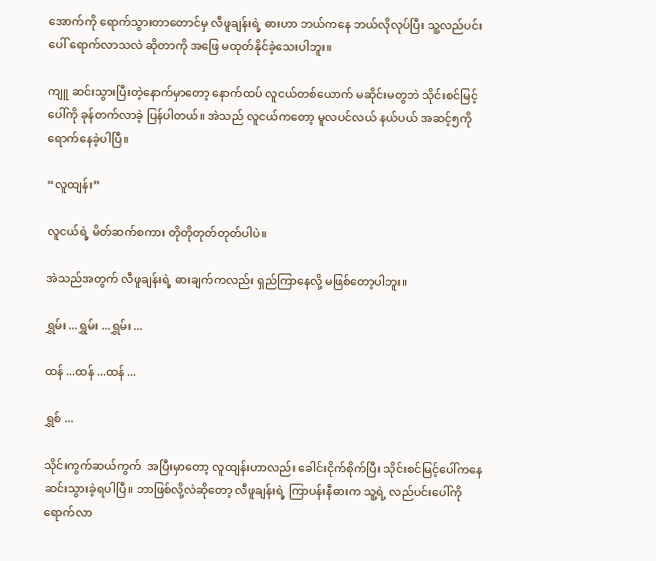အောက်ကို ရောက်သွားတာတောင်မှ လီဖူချန်းရဲ့ ဓားဟာ ဘယ်ကနေ ဘယ်လိုလုပ်ပြီး သူ့လည်ပင်းပေါ် ရောက်လာသလဲ ဆိုတာကို အဖြေ မထုတ်နိုင်ခဲ့သေးပါဘူး။

ကျူ ဆင်းသွားပြီးတဲ့နောက်မှာတော့ နောက်ထပ် လူငယ်တစ်ယောက် မဆိုင်းမတွဘဲ သိုင်းစင်မြင့်ပေါ်ကို ခုန်တက်လာခဲ့ ပြန်ပါတယ်။ အဲသည် လူငယ်ကတော့ မူလပင်လယ် နယ်ပယ် အဆင့်၅ကို ရောက်နေခဲ့ပါပြီ။

“လူထျန်း”

လူငယ်ရဲ့ မိတ်ဆက်စကား တိုတိုတုတ်တုတ်ပါပဲ။

အဲသည်အတွက် လီဖူချန်းရဲ့ ဓားချက်ကလည်း ရှည်ကြာနေလို့ မဖြစ်တော့ပါဘူး။

ရွှမ်း ...ရွှမ်း ...ရွှမ်း ...

ထန် ...ထန် ...ထန် ...

ရွှစ် ...

သိုင်းကွက်ဆယ်ကွက်  အပြီးမှာတော့ လူထျန်းဟာလည်း ခေါင်းငိုက်စိုက်ပြီး သိုင်းစင်မြင့်ပေါ်ကနေ ဆင်းသွားခဲ့ရပါပြီ။ ဘာဖြစ်လို့လဲဆိုတော့ လီဖူချန်းရဲ့ ကြာပန်းနီဓားက သူ့ရဲ့ လည်ပင်းပေါ်ကို ရောက်လာ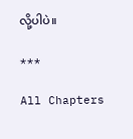လို့ပါပဲ။

***

All Chapters